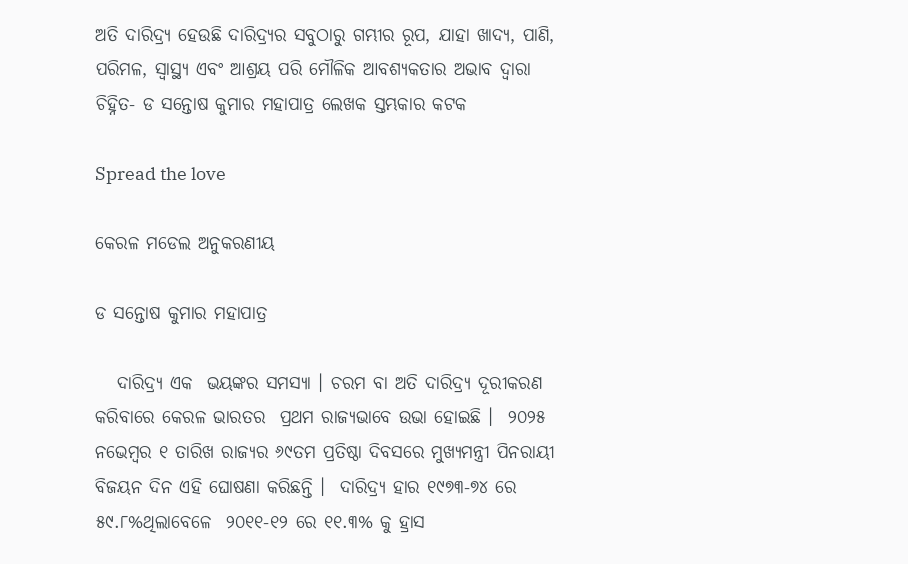ଅତି ଦାରିଦ୍ର୍ୟ ହେଉଛି ଦାରିଦ୍ର୍ୟର ସବୁଠାରୁ ଗମ୍ଭୀର ରୂପ, ଯାହା ଖାଦ୍ୟ, ପାଣି, ପରିମଳ, ସ୍ୱାସ୍ଥ୍ୟ ଏବଂ ଆଶ୍ରୟ ପରି ମୌଳିକ ଆବଶ୍ୟକତାର ଅଭାବ ଦ୍ୱାରା ଚିହ୍ନିତ- ଡ ସନ୍ତୋଷ କୁମାର ମହାପାତ୍ର ଲେଖକ ସ୍ତମ୍ଭକାର କଟକ

Spread the love

କେରଳ ମଡେଲ ଅନୁକରଣୀୟ

ଡ ସନ୍ତୋଷ କୁମାର ମହାପାତ୍ର

   ଦାରିଦ୍ର୍ୟ ଏକ  ଭୟଙ୍କର ସମସ୍ୟା । ଚରମ ବା ଅତି ଦାରିଦ୍ର୍ୟ ଦୂରୀକରଣ କରିବାରେ କେରଳ ଭାରତର  ପ୍ରଥମ ରାଜ୍ୟଭାବେ ଉଭା ହୋଇଛି ।  ୨୦୨୫ ନଭେମ୍ବର ୧ ତାରିଖ ରାଜ୍ୟର ୬୯ତମ ପ୍ରତିଷ୍ଠା ଦିବସରେ ମୁଖ୍ୟମନ୍ତ୍ରୀ ପିନରାୟୀ ବିଜୟନ ଦିନ ଏହି ଘୋଷଣା କରିଛନ୍ତି ।  ଦାରିଦ୍ର୍ୟ ହାର ୧୯୭୩-୭୪ ରେ ୫୯.୮%ଥିଲାବେଳେ  ୨୦୧୧-୧୨ ରେ ୧୧.୩% କୁ ହ୍ରାସ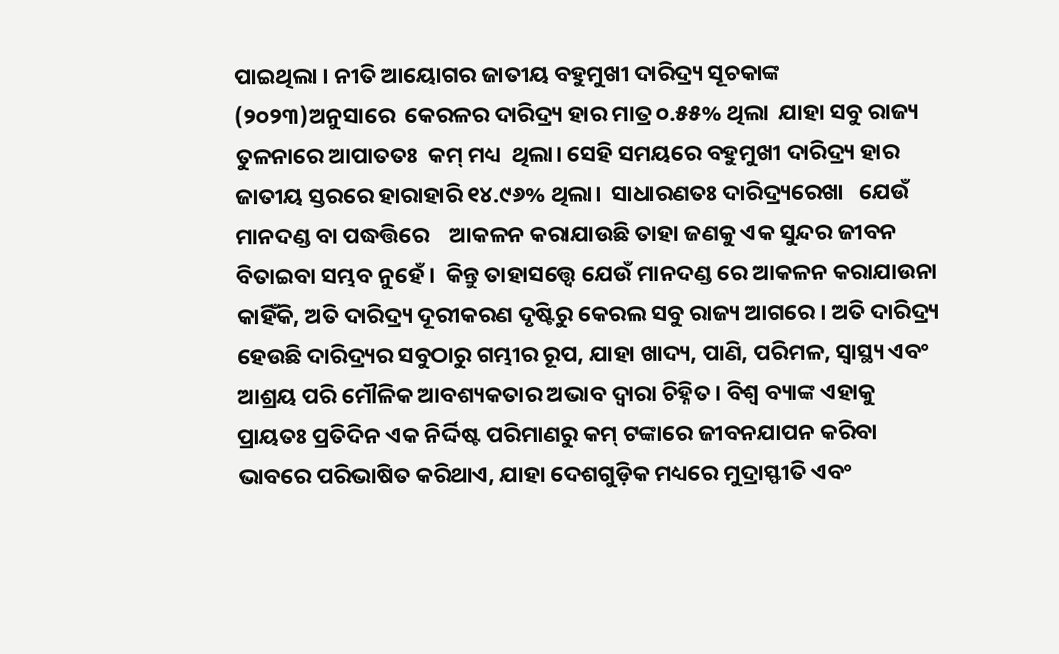ପାଇଥିଲା । ନୀତି ଆୟୋଗର ଜାତୀୟ ବହୁମୁଖୀ ଦାରିଦ୍ର୍ୟ ସୂଚକାଙ୍କ (୨୦୨୩)ଅନୁସାରେ  କେରଳର ଦାରିଦ୍ର୍ୟ ହାର ମାତ୍ର ୦.୫୫% ଥିଲା  ଯାହା ସବୁ ରାଜ୍ୟ ତୁଳନାରେ ଆପାତତଃ  କମ୍ ମଧ୍ୟ  ଥିଲା। ସେହି ସମୟରେ ବହୁମୁଖୀ ଦାରିଦ୍ର୍ୟ ହାର  ଜାତୀୟ ସ୍ତରରେ ହାରାହାରି ୧୪.୯୬% ଥିଲା।  ସାଧାରଣତଃ ଦାରିଦ୍ର୍ୟରେଖା   ଯେଉଁ ମାନଦଣ୍ଡ ବା ପଦ୍ଧତ୍ତିରେ    ଆକଳନ କରାଯାଉଛି ତାହା ଜଣକୁ ଏକ ସୁନ୍ଦର ଜୀବନ ବିତାଇବା ସମ୍ଭବ ନୁହେଁ ।  କିନ୍ତୁ ତାହାସତ୍ତ୍ଵେ ଯେଉଁ ମାନଦଣ୍ଡ ରେ ଆକଳନ କରାଯାଉନା କାହିଁକି, ଅତି ଦାରିଦ୍ର୍ୟ ଦୂରୀକରଣ ଦୃଷ୍ଟିରୁ କେରଲ ସବୁ ରାଜ୍ୟ ଆଗରେ । ଅତି ଦାରିଦ୍ର୍ୟ ହେଉଛି ଦାରିଦ୍ର୍ୟର ସବୁଠାରୁ ଗମ୍ଭୀର ରୂପ, ଯାହା ଖାଦ୍ୟ, ପାଣି, ପରିମଳ, ସ୍ୱାସ୍ଥ୍ୟ ଏବଂ ଆଶ୍ରୟ ପରି ମୌଳିକ ଆବଶ୍ୟକତାର ଅଭାବ ଦ୍ୱାରା ଚିହ୍ନିତ। ବିଶ୍ୱ ବ୍ୟାଙ୍କ ଏହାକୁ ପ୍ରାୟତଃ ପ୍ରତିଦିନ ଏକ ନିର୍ଦ୍ଦିଷ୍ଟ ପରିମାଣରୁ କମ୍ ଟଙ୍କାରେ ଜୀବନଯାପନ କରିବା ଭାବରେ ପରିଭାଷିତ କରିଥାଏ, ଯାହା ଦେଶଗୁଡ଼ିକ ମଧ୍ୟରେ ମୁଦ୍ରାସ୍ଫୀତି ଏବଂ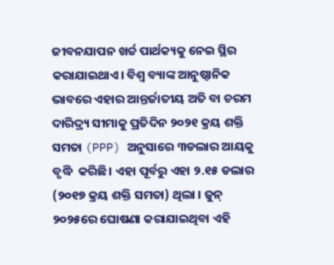ଜୀବନଯାପନ ଖର୍ଚ୍ଚ ପାର୍ଥକ୍ୟକୁ ନେଇ ସ୍ଥିର କରାଯାଇଥାଏ। ବିଶ୍ୱ ବ୍ୟାଙ୍କ ଆନୁଷ୍ଠାନିକ ଭାବରେ ଏହାର ଆନ୍ତର୍ଜାତୀୟ ଅତି ବା ଚରମ ଦାରିଦ୍ର୍ୟ ସୀମାକୁ ପ୍ରତିଦିନ ୨୦୨୧ କ୍ରୟ ଶକ୍ତି ସମତା (PPP) ଅନୁସାରେ ୩ଡଲାର ଆୟକୁ ବୃଦ୍ଧି  କରିଛି। ଏହା ପୂର୍ବରୁ ଏହା ୨.୧୫ ଡଲାର  (୨୦୧୭ କ୍ରୟ ଶକ୍ତି ସମତା) ଥିଲା । ଜୁନ୍ ୨୦୨୫ରେ ଘୋଷଣା କରାଯାଇଥିବା ଏହି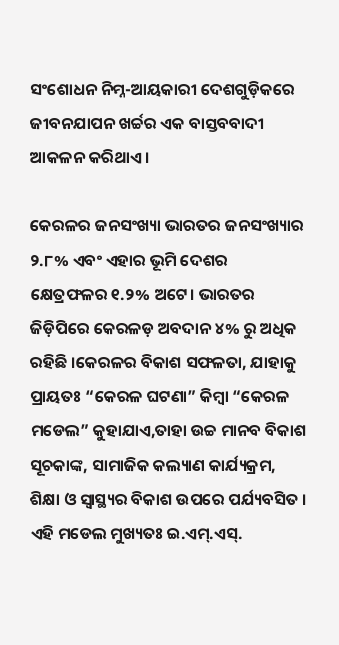ସଂଶୋଧନ ନିମ୍ନ-ଆୟକାରୀ ଦେଶଗୁଡ଼ିକରେ ଜୀବନଯାପନ ଖର୍ଚ୍ଚର ଏକ ବାସ୍ତବବାଦୀ ଆକଳନ କରିଥାଏ।

କେରଳର ଜନସଂଖ୍ୟା ଭାରତର ଜନସଂଖ୍ୟାର ୨.୮% ଏବଂ ଏହାର ଭୂମି ଦେଶର କ୍ଷେତ୍ରଫଳର ୧.୨% ଅଟେ। ଭାରତର ଜିଡ଼ିପିରେ କେରଳଡ଼ ଅବଦାନ ୪% ରୁ ଅଧିକ ରହିଛି ।କେରଳର ବିକାଶ ସଫଳତା, ଯାହାକୁ ପ୍ରାୟତଃ “କେରଳ ଘଟଣା” କିମ୍ବା “କେରଳ ମଡେଲ” କୁହାଯାଏ,ତାହା ଉଚ୍ଚ ମାନବ ବିକାଶ ସୂଚକାଙ୍କ, ସାମାଜିକ କଲ୍ୟାଣ କାର୍ଯ୍ୟକ୍ରମ, ଶିକ୍ଷା ଓ ସ୍ୱାସ୍ଥ୍ୟର ବିକାଶ ଉପରେ ପର୍ଯ୍ୟବସିତ । ଏହି ମଡେଲ ମୁଖ୍ୟତଃ ଇ.ଏମ୍.ଏସ୍.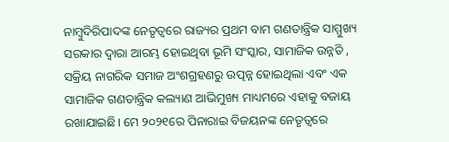ନାମ୍ବୁଦିରିପାଦଙ୍କ ନେତୃତ୍ୱରେ ରାଜ୍ୟର ପ୍ରଥମ ବାମ ଗଣତାନ୍ତ୍ରିକ ସାମ୍ମୁଖ୍ୟ ସରକାର ଦ୍ୱାରା ଆରମ୍ଭ ହୋଇଥିବା ଭୂମି ସଂସ୍କାର, ସାମାଜିକ ଉନ୍ନତି , ସକ୍ରିୟ ନାଗରିକ ସମାଜ ଅଂଶଗ୍ରହଣରୁ ଉତ୍ପନ୍ନ ହୋଇଥିଲା ଏବଂ ଏକ ସାମାଜିକ ଗଣତାନ୍ତ୍ରିକ କଲ୍ୟାଣ ଆଭିମୁଖ୍ୟ ମାଧ୍ୟମରେ ଏହାକୁ ବଜାୟ ରଖାଯାଇଛି। ମେ ୨୦୨୧ରେ ପିନାରାଇ ବିଜୟନଙ୍କ ନେତୃତ୍ୱରେ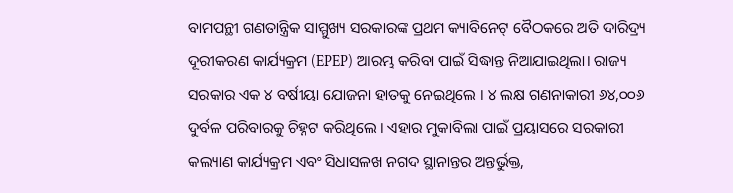ବାମପନ୍ଥୀ ଗଣତାନ୍ତ୍ରିକ ସାମ୍ମୁଖ୍ୟ ସରକାରଙ୍କ ପ୍ରଥମ କ୍ୟାବିନେଟ୍ ବୈଠକରେ ଅତି ଦାରିଦ୍ର୍ୟ ଦୂରୀକରଣ କାର୍ଯ୍ୟକ୍ରମ (EPEP) ଆରମ୍ଭ କରିବା ପାଇଁ ସିଦ୍ଧାନ୍ତ ନିଆଯାଇଥିଲା। ରାଜ୍ୟ ସରକାର ଏକ ୪ ବର୍ଷୀୟା ଯୋଜନା ହାତକୁ ନେଇଥିଲେ । ୪ ଲକ୍ଷ ଗଣନାକାରୀ ୬୪,୦୦୬ ଦୁର୍ବଳ ପରିବାରକୁ ଚିହ୍ନଟ କରିଥିଲେ । ଏହାର ମୁକାବିଲା ପାଇଁ ପ୍ରୟାସରେ ସରକାରୀ କଲ୍ୟାଣ କାର୍ଯ୍ୟକ୍ରମ ଏବଂ ସିଧାସଳଖ ନଗଦ ସ୍ଥାନାନ୍ତର ଅନ୍ତର୍ଭୁକ୍ତ,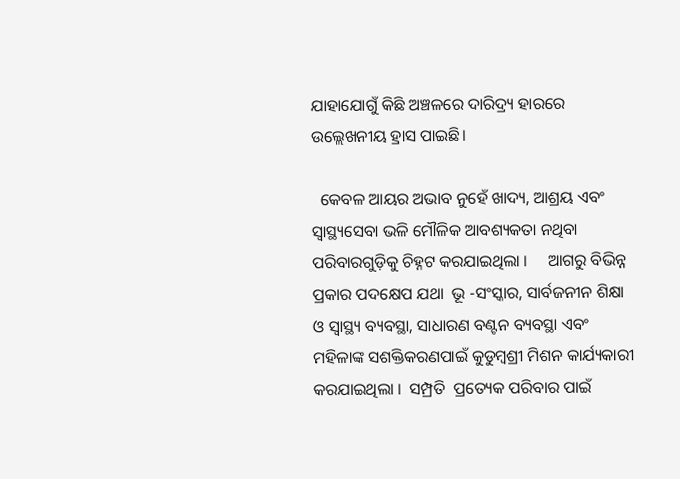ଯାହାଯୋଗୁଁ କିଛି ଅଞ୍ଚଳରେ ଦାରିଦ୍ର୍ୟ ହାରରେ ଉଲ୍ଲେଖନୀୟ ହ୍ରାସ ପାଇଛି।

  କେବଳ ଆୟର ଅଭାବ ନୁହେଁ ଖାଦ୍ୟ, ଆଶ୍ରୟ ଏବଂ ସ୍ୱାସ୍ଥ୍ୟସେବା ଭଳି ମୌଳିକ ଆବଶ୍ୟକତା ନଥିବା ପରିବାରଗୁଡ଼ିକୁ ଚିହ୍ନଟ କରଯାଇଥିଲା ।     ଆଗରୁ ବିଭିନ୍ନ ପ୍ରକାର ପଦକ୍ଷେପ ଯଥା  ଭୂ -ସଂସ୍କାର, ସାର୍ବଜନୀନ ଶିକ୍ଷା ଓ ସ୍ଵାସ୍ଥ୍ୟ ବ୍ୟବସ୍ଥା, ସାଧାରଣ ବଣ୍ଟନ ବ୍ୟବସ୍ଥା ଏବଂ ମହିଳାଙ୍କ ସଶକ୍ତିକରଣପାଇଁ କୁଡୁମ୍ବଶ୍ରୀ ମିଶନ କାର୍ଯ୍ୟକାରୀ କରଯାଇଥିଲା ।  ସମ୍ପ୍ରତି  ପ୍ରତ୍ୟେକ ପରିବାର ପାଇଁ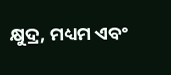କ୍ଷୁଦ୍ର, ମଧ୍ୟମ ଏବଂ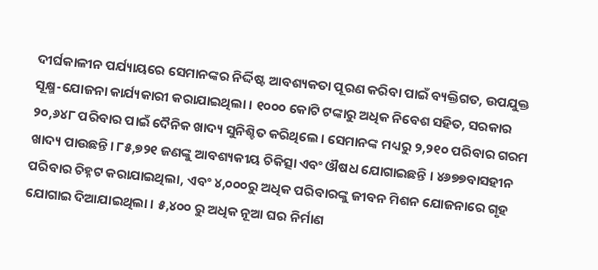ଦୀର୍ଘକାଳୀନ ପର୍ଯ୍ୟାୟରେ ସେମାନଙ୍କର ନିର୍ଦ୍ଦିଷ୍ଟ ଆବଶ୍ୟକତା ପୂରଣ କରିବା ପାଇଁ ବ୍ୟକ୍ତିଗତ, ଉପଯୁକ୍ତ ସୂକ୍ଷ୍ମ-ଯୋଜନା କାର୍ଯ୍ୟକାରୀ କରାଯାଇଥିଲା। ୧୦୦୦ କୋଟି ଟଙ୍କାରୁ ଅଧିକ ନିବେଶ ସହିତ, ସରକାର ୨୦,୬୪୮ ପରିବାର ପାଇଁ ଦୈନିକ ଖାଦ୍ୟ ସୁନିଶ୍ଚିତ କରିଥିଲେ। ସେମାନଙ୍କ ମଧ୍ୟରୁ ୨,୨୧୦ ପରିବାର ଗରମ ଖାଦ୍ୟ ପାଉଛନ୍ତି। ୮୫,୭୨୧ ଜଣଙ୍କୁ ଆବଶ୍ୟକୀୟ ଚିକିତ୍ସା ଏବଂ ଔଷଧ ଯୋଗାଇଛନ୍ତି । ୪୬୭୭ବାସହୀନ ପରିବାର ଚିହ୍ନଟ କରାଯାଇଥିଲା, ଏବଂ ୪,୦୦୦ରୁ ଅଧିକ ପରିବାରଙ୍କୁ ଜୀବନ ମିଶନ ଯୋଜନାରେ ଗୃହ ଯୋଗାଇ ଦିଆଯାଇଥିଲା । ୫,୪୦୦ ରୁ ଅଧିକ ନୂଆ ଘର ନିର୍ମାଣ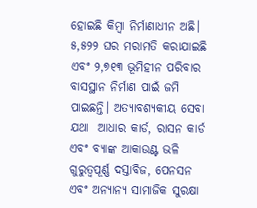ହୋଇଛି କିମ୍ବା ନିର୍ମାଣାଧୀନ ଅଛି। ୫,୫୨୨ ଘର ମରାମତି କରାଯାଇଛି ଏବଂ ୨,୭୧୩ ଭୂମିହୀନ ପରିବାର ବାସସ୍ଥାନ ନିର୍ମାଣ ପାଇଁ ଜମି ପାଇଛନ୍ତି। ଅତ୍ୟାବଶ୍ୟକୀୟ ସେବା ଯଥା  ଆଧାର କାର୍ଡ, ରାସନ କାର୍ଡ ଏବଂ ବ୍ୟାଙ୍କ ଆକାଉଣ୍ଟ ଭଳି ଗୁରୁତ୍ୱପୂର୍ଣ୍ଣ ଦସ୍ତାବିଜ, ପେନସନ ଏବଂ ଅନ୍ୟାନ୍ୟ ସାମାଜିକ ସୁରକ୍ଷା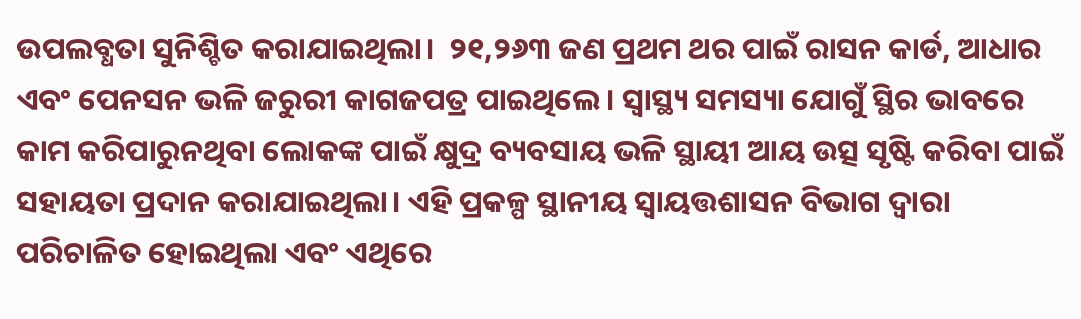ଉପଲବ୍ଧତା ସୁନିଶ୍ଚିତ କରାଯାଇଥିଲା।  ୨୧,୨୬୩ ଜଣ ପ୍ରଥମ ଥର ପାଇଁ ରାସନ କାର୍ଡ, ଆଧାର ଏବଂ ପେନସନ ଭଳି ଜରୁରୀ କାଗଜପତ୍ର ପାଇଥିଲେ। ସ୍ୱାସ୍ଥ୍ୟ ସମସ୍ୟା ଯୋଗୁଁ ସ୍ଥିର ଭାବରେ କାମ କରିପାରୁନଥିବା ଲୋକଙ୍କ ପାଇଁ କ୍ଷୁଦ୍ର ବ୍ୟବସାୟ ଭଳି ସ୍ଥାୟୀ ଆୟ ଉତ୍ସ ସୃଷ୍ଟି କରିବା ପାଇଁ ସହାୟତା ପ୍ରଦାନ କରାଯାଇଥିଲା। ଏହି ପ୍ରକଳ୍ପ ସ୍ଥାନୀୟ ସ୍ୱାୟତ୍ତଶାସନ ବିଭାଗ ଦ୍ୱାରା ପରିଚାଳିତ ହୋଇଥିଲା ଏବଂ ଏଥିରେ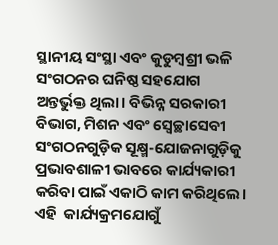ସ୍ଥାନୀୟ ସଂସ୍ଥା ଏବଂ କୁଡୁମ୍ବଶ୍ରୀ ଭଳି ସଂଗଠନର ଘନିଷ୍ଠ ସହଯୋଗ ଅନ୍ତର୍ଭୁକ୍ତ ଥିଲା। ବିଭିନ୍ନ ସରକାରୀ ବିଭାଗ, ମିଶନ ଏବଂ ସ୍ୱେଚ୍ଛାସେବୀ ସଂଗଠନଗୁଡ଼ିକ ସୂକ୍ଷ୍ମ-ଯୋଜନାଗୁଡ଼ିକୁ ପ୍ରଭାବଶାଳୀ ଭାବରେ କାର୍ଯ୍ୟକାରୀ କରିବା ପାଇଁ ଏକାଠି କାମ କରିଥିଲେ। ଏହି  କାର୍ଯ୍ୟକ୍ରମଯୋଗୁଁ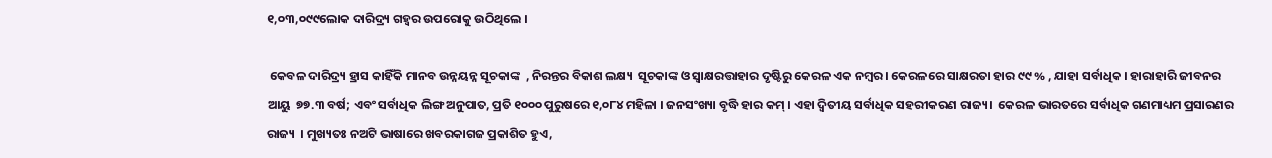୧,୦୩,୦୯୯ଲୋକ ଦାରିଦ୍ର୍ୟ ଗହ୍ଵର ଉପରୋକୁ ଉଠିଥିଲେ ।

 କେବଳ ଦାରିଦ୍ର୍ୟ ହ୍ରାସ କାହିଁକି ମାନବ ଉନ୍ନୟନ୍ନ ସୂଚକାଙ୍କ  , ନିରନ୍ତର ବିକାଶ ଲକ୍ଷ୍ୟ  ସୂଚକାଙ୍କ ଓ ସ୍ବାକ୍ଷରତ୍ତାହାର ଦୃଷ୍ଟିରୁ କେରଳ ଏକ ନମ୍ବର । କେରଳରେ ସାକ୍ଷରତା ହାର ୯୯ % , ଯାହା ସର୍ବାଧିକ । ହାରାହାରି ଜୀବନର ଆୟୁ  ୭୭.୩ ବର୍ଷ; ଏବଂ ସର୍ବାଧିକ ଲିଙ୍ଗ ଅନୁପାତ, ପ୍ରତି ୧୦୦୦ ପୁରୁଷରେ ୧,୦୮୪ ମହିଳା । ଜନସଂଖ୍ୟା ବୃଦ୍ଧି ହାର କମ୍ । ଏହା ଦ୍ୱିତୀୟ ସର୍ବାଧିକ ସହରୀକରଣ ରାଜ୍ୟ।  କେରଳ ଭାରତରେ ସର୍ବାଧିକ ଗଣମାଧ୍ୟମ ପ୍ରସାରଣର ରାଜ୍ୟ  । ମୁଖ୍ୟତଃ ନଅଟି ଭାଷାରେ ଖବରକାଗଜ ପ୍ରକାଶିତ ହୁଏ,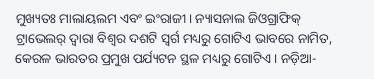ମୁଖ୍ୟତଃ ମାଲାୟଲମ ଏବଂ ଇଂରାଜୀ। ନ୍ୟାସନାଲ ଜିଓଗ୍ରାଫିକ୍ ଟ୍ରାଭେଲର୍ ଦ୍ୱାରା ବିଶ୍ୱର ଦଶଟି ସ୍ୱର୍ଗ ମଧ୍ୟରୁ ଗୋଟିଏ ଭାବରେ ନାମିତ, କେରଳ ଭାରତର ପ୍ରମୁଖ ପର୍ଯ୍ୟଟନ ସ୍ଥଳ ମଧ୍ୟରୁ ଗୋଟିଏ । ନଡ଼ିଆ-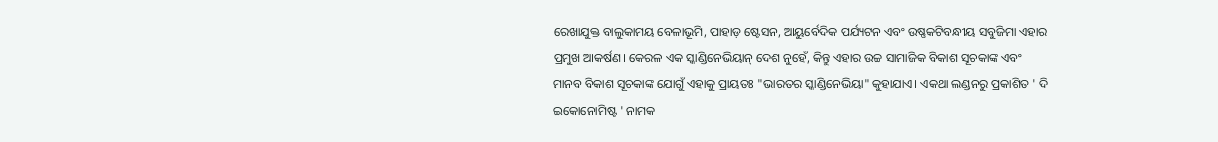ରେଖାଯୁକ୍ତ ବାଲୁକାମୟ ବେଳାଭୂମି, ପାହାଡ଼ ଷ୍ଟେସନ, ଆୟୁର୍ବେଦିକ ପର୍ଯ୍ୟଟନ ଏବଂ ଉଷ୍ଣକଟିବନ୍ଧୀୟ ସବୁଜିମା ଏହାର ପ୍ରମୁଖ ଆକର୍ଷଣ। କେରଳ ଏକ ସ୍କାଣ୍ଡିନେଭିୟାନ୍ ଦେଶ ନୁହେଁ, କିନ୍ତୁ ଏହାର ଉଚ୍ଚ ସାମାଜିକ ବିକାଶ ସୂଚକାଙ୍କ ଏବଂ ମାନବ ବିକାଶ ସୂଚକାଙ୍କ ଯୋଗୁଁ ଏହାକୁ ପ୍ରାୟତଃ "ଭାରତର ସ୍କାଣ୍ଡିନେଭିୟା" କୁହାଯାଏ। ଏକଥା ଲଣ୍ଡନରୁ ପ୍ରକାଶିତ ' ଦି ଇକୋନୋମିଷ୍ଟ ' ନାମକ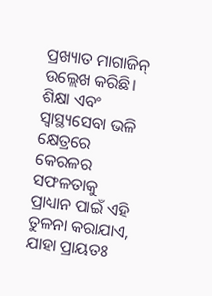ପ୍ରଖ୍ୟାତ ମାଗାଜିନ୍ ଉଲ୍ଲେଖ କରିଛି। ଶିକ୍ଷା ଏବଂ ସ୍ୱାସ୍ଥ୍ୟସେବା ଭଳି କ୍ଷେତ୍ରରେ କେରଳର ସଫଳତାକୁ ପ୍ରାଧ୍ୟାନ ପାଇଁ ଏହି ତୁଳନା କରାଯାଏ, ଯାହା ପ୍ରାୟତଃ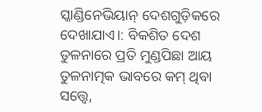ସ୍କାଣ୍ଡିନେଭିୟାନ୍ ଦେଶଗୁଡ଼ିକରେ ଦେଖାଯାଏ।: ବିକଶିତ ଦେଶ ତୁଳନାରେ ପ୍ରତି ମୁଣ୍ଡପିଛା ଆୟ ତୁଳନାତ୍ମକ ଭାବରେ କମ୍ ଥିବା ସତ୍ତ୍ୱେ,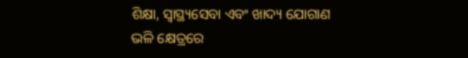ଶିକ୍ଷା, ସ୍ୱାସ୍ଥ୍ୟସେବା ଏବଂ ଖାଦ୍ୟ ଯୋଗାଣ ଭଳି କ୍ଷେତ୍ରରେ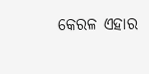କେରଳ ଏହାର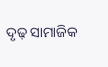ଦୃଢ଼ ସାମାଜିକ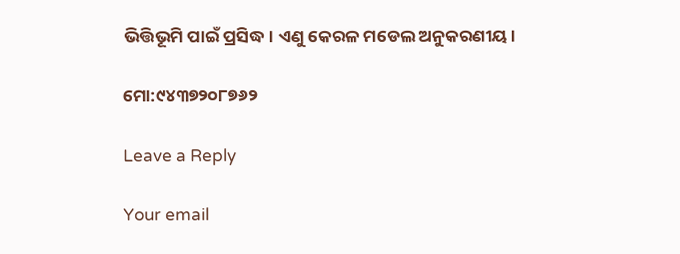ଭିତ୍ତିଭୂମି ପାଇଁ ପ୍ରସିଦ୍ଧ। ଏଣୁ କେରଳ ମଡେଲ ଅନୁକରଣୀୟ।

ମୋ:୯୪୩୭୨୦୮୭୬୨

Leave a Reply

Your email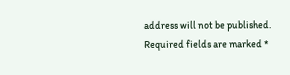address will not be published. Required fields are marked *